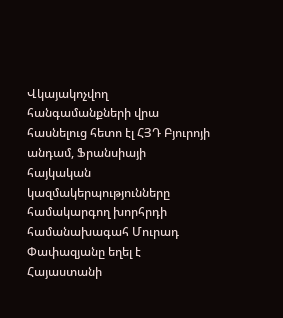Վկայակոչվող հանգամանքների վրա հասնելուց հետո էլ ՀՅԴ Բյուրոյի անդամ, Ֆրանսիայի հայկական կազմակերպությունները համակարգող խորհրդի համանախագահ Մուրադ Փափազյանը եղել է Հայաստանի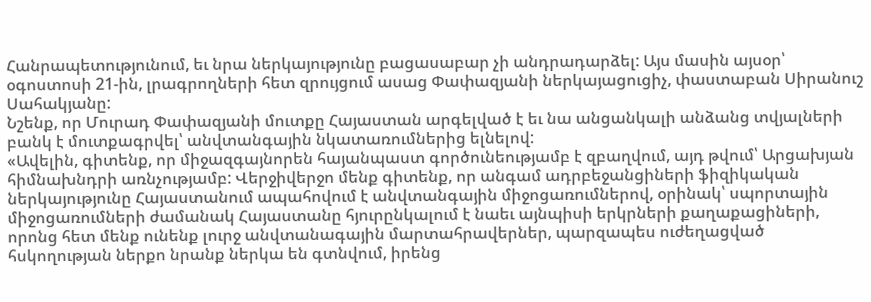Հանրապետությունում, եւ նրա ներկայությունը բացասաբար չի անդրադարձել: Այս մասին այսօր՝ օգոստոսի 21-ին, լրագրողների հետ զրույցում ասաց Փափազյանի ներկայացուցիչ, փաստաբան Սիրանուշ Սահակյանը:
Նշենք, որ Մուրադ Փափազյանի մուտքը Հայաստան արգելված է եւ նա անցանկալի անձանց տվյալների բանկ է մուտքագրվել՝ անվտանգային նկատառումներից ելնելով:
«Ավելին, գիտենք, որ միջազգայնորեն հայանպաստ գործունեությամբ է զբաղվում, այդ թվում՝ Արցախյան հիմնախնդրի առնչությամբ: Վերջիվերջո մենք գիտենք, որ անգամ ադրբեջանցիների ֆիզիկական ներկայությունը Հայաստանում ապահովում է անվտանգային միջոցառումներով, օրինակ՝ սպորտային միջոցառումների ժամանակ Հայաստանը հյուրընկալում է նաեւ այնպիսի երկրների քաղաքացիների, որոնց հետ մենք ունենք լուրջ անվտանագային մարտահրավերներ, պարզապես ուժեղացված հսկողության ներքո նրանք ներկա են գտնվում, իրենց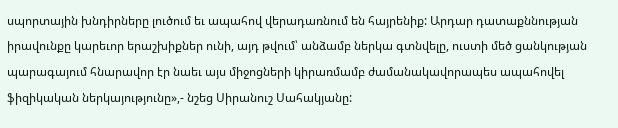սպորտային խնդիրները լուծում եւ ապահով վերադառնում են հայրենիք: Արդար դատաքննության իրավունքը կարեւոր երաշխիքներ ունի, այդ թվում՝ անձամբ ներկա գտնվելը, ուստի մեծ ցանկության պարագայում հնարավոր էր նաեւ այս միջոցների կիրառմամբ ժամանակավորապես ապահովել ֆիզիկական ներկայությունը»,- նշեց Սիրանուշ Սահակյանը: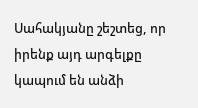Սահակյանը շեշտեց, որ իրենք այդ արգելքը կապում են անձի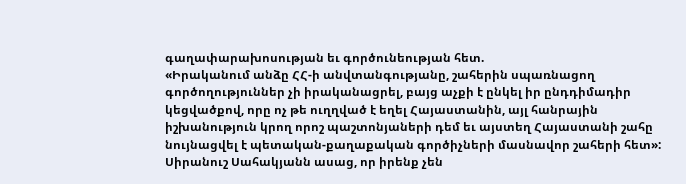գաղափարախոսության եւ գործունեության հետ.
«Իրականում անձը ՀՀ-ի անվտանգությանը, շահերին սպառնացող գործողություններ չի իրականացրել, բայց աչքի է ընկել իր ընդդիմադիր կեցվածքով, որը ոչ թե ուղղված է եղել Հայաստանին, այլ հանրային իշխանություն կրող որոշ պաշտոնյաների դեմ եւ այստեղ Հայաստանի շահը նույնացվել է պետական-քաղաքական գործիչների մասնավոր շահերի հետ»:
Սիրանուշ Սահակյանն ասաց, որ իրենք չեն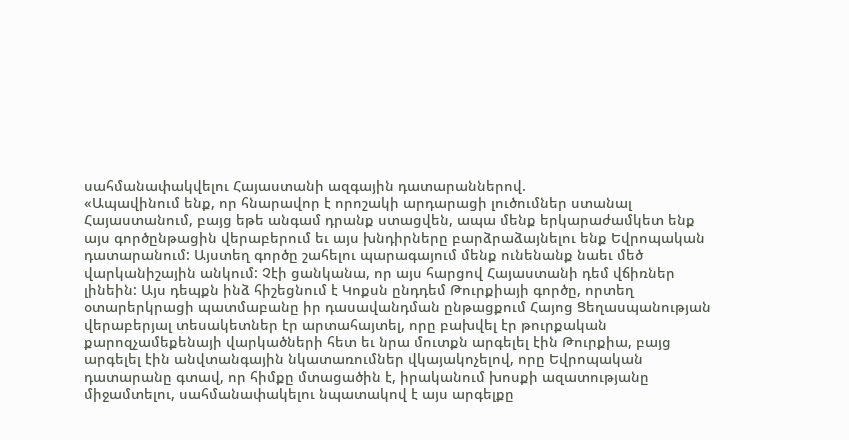սահմանափակվելու Հայաստանի ազգային դատարաններով.
«Ապավինում ենք, որ հնարավոր է որոշակի արդարացի լուծումներ ստանալ Հայաստանում, բայց եթե անգամ դրանք ստացվեն, ապա մենք երկարաժամկետ ենք այս գործընթացին վերաբերում եւ այս խնդիրները բարձրաձայնելու ենք Եվրոպական դատարանում: Այստեղ գործը շահելու պարագայում մենք ունենանք նաեւ մեծ վարկանիշային անկում: Չէի ցանկանա, որ այս հարցով Հայաստանի դեմ վճիռներ լինեին: Այս դեպքն ինձ հիշեցնում է Կոքսն ընդդեմ Թուրքիայի գործը, որտեղ օտարերկրացի պատմաբանը իր դասավանդման ընթացքում Հայոց Ցեղասպանության վերաբերյալ տեսակետներ էր արտահայտել, որը բախվել էր թուրքական քարոզչամեքենայի վարկածների հետ եւ նրա մուտքն արգելել էին Թուրքիա, բայց արգելել էին անվտանգային նկատառումներ վկայակոչելով, որը Եվրոպական դատարանը գտավ, որ հիմքը մտացածին է, իրականում խոսքի ազատությանը միջամտելու, սահմանափակելու նպատակով է այս արգելքը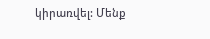կիրառվել: Մենք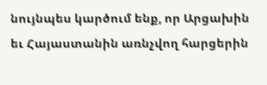նույնպես կարծում ենք, որ Արցախին եւ Հայաստանին առնչվող հարցերին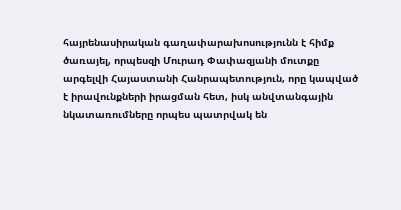հայրենասիրական գաղափարախոսությունն է հիմք ծառայել, որպեսզի Մուրադ Փափազյանի մուտքը արգելվի Հայաստանի Հանրապետություն, որը կապված է իրավունքների իրացման հետ, իսկ անվտանգային նկատառումները որպես պատրվակ են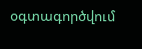օգտագործվում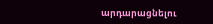արդարացնելու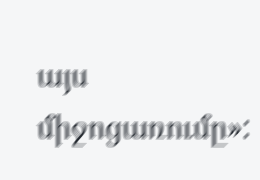այս միջոցառումը»: